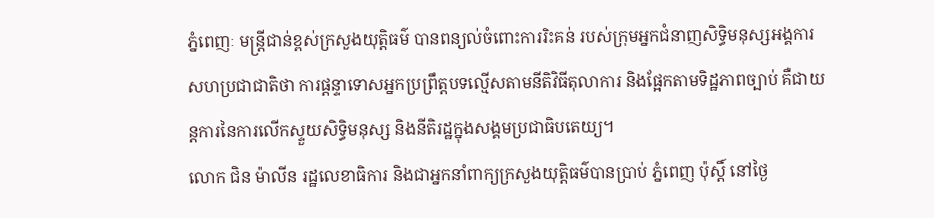ភ្នំពេញៈ មន្ត្រីជាន់ខ្ពស់ក្រសួងយុត្តិធម៌ បានពន្យល់ចំពោះការរិះគន់ របស់ក្រុមអ្នកជំនាញសិទ្ធិមនុស្សអង្គការសហប្រជាជាតិថា ការផ្តន្ទាទោសអ្នកប្រព្រឹត្តបទល្មើសតាមនីតិវិធីតុលាការ និងផ្អែកតាមទិដ្ឋភាពច្បាប់ គឺជាយន្តការនៃការលើកស្ទួយសិទ្ធិមនុស្ស និងនីតិរដ្ឋក្នុងសង្គមប្រជាធិបតេយ្យ។
លោក ជិន ម៉ាលីន រដ្ឋលេខាធិការ និងជាអ្នកនាំពាក្យក្រសួងយុត្តិធម៌បានប្រាប់ ភ្នំពេញ ប៉ុស្តិ៍ នៅថ្ងៃ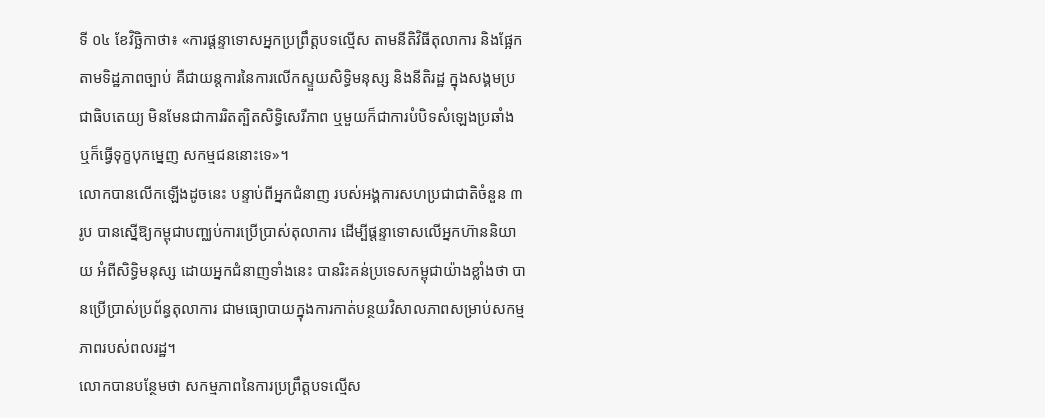ទី ០៤ ខែវិច្ឆិកាថា៖ «ការផ្តន្ទាទោសអ្នកប្រព្រឹត្តបទល្មើស តាមនីតិវិធីតុលាការ និងផ្អែកតាមទិដ្ឋភាពច្បាប់ គឺជាយន្តការនៃការលើកស្ទួយសិទ្ធិមនុស្ស និងនីតិរដ្ឋ ក្នុងសង្គមប្រជាធិបតេយ្យ មិនមែនជាការរិតត្បិតសិទ្ធិសេរីភាព ឬមួយក៏ជាការបំបិទសំឡេងប្រឆាំង ឬក៏ធ្វើទុក្ខបុកម្នេញ សកម្មជននោះទេ»។
លោកបានលើកឡើងដូចនេះ បន្ទាប់ពីអ្នកជំនាញ របស់អង្គការសហប្រជាជាតិចំនួន ៣ រូប បានស្នើឱ្យកម្ពុជាបញ្ឈប់ការប្រើប្រាស់តុលាការ ដើម្បីផ្តន្ទាទោសលើអ្នកហ៊ាននិយាយ អំពីសិទ្ធិមនុស្ស ដោយអ្នកជំនាញទាំងនេះ បានរិះគន់ប្រទេសកម្ពុជាយ៉ាងខ្លាំងថា បានប្រើប្រាស់ប្រព័ន្ធតុលាការ ជាមធ្យោបាយក្នុងការកាត់បន្ថយវិសាលភាពសម្រាប់សកម្មភាពរបស់ពលរដ្ឋ។
លោកបានបន្ថែមថា សកម្មភាពនៃការប្រព្រឹត្តបទល្មើស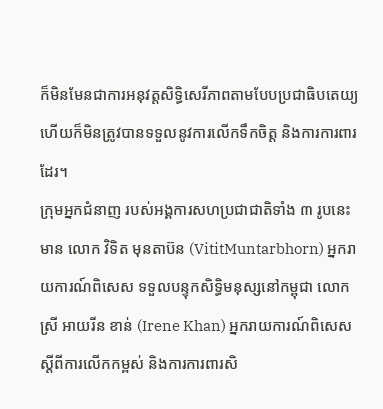ក៏មិនមែនជាការអនុវត្តសិទ្ធិសេរីភាពតាមបែបប្រជាធិបតេយ្យ ហើយក៏មិនត្រូវបានទទួលនូវការលើកទឹកចិត្ត និងការការពារដែរ។
ក្រុមអ្នកជំនាញ របស់អង្គការសហប្រជាជាតិទាំង ៣ រូបនេះមាន លោក វិទិត មុនតាប៊ន (VititMuntarbhorn) អ្នករាយការណ៍ពិសេស ទទួលបន្ទុកសិទ្ធិមនុស្សនៅកម្ពុជា លោកស្រី អាយរីន ខាន់ (Irene Khan) អ្នករាយការណ៍ពិសេសស្តីពីការលើកកម្ពស់ និងការការពារសិ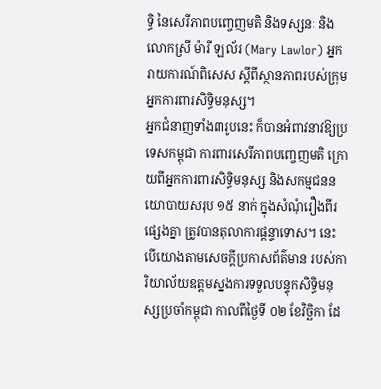ទ្ធិ នៃសេរីភាពបញ្ចេញមតិ និងទស្សនៈ និងលោកស្រី ម៉ារី ឡល័រ (Mary Lawlor) អ្នករាយការណ៍ពិសេស ស្តីពីស្ថានភាពរបស់ក្រុមអ្នកការពារសិទ្ធិមនុស្ស។
អ្នកជំនាញទាំង៣រូបនេះ ក៏បានអំពាវនាវឱ្យប្រទេសកម្ពុជា ការពារសេរីភាពបញ្ចេញមតិ ក្រោយពីអ្នកការពារសិទ្ធិមនុស្ស និងសកម្មជននយោបាយសរុប ១៥ នាក់ ក្នុងសំណុំរឿងពីរផ្សេងគ្នា ត្រូវបានតុលាការផ្តន្ទាទោស។ នេះបើយោងតាមសេចក្តីប្រកាសព័ត៌មាន របស់ការិយាល័យឧត្តមស្នងការទទួលបន្ទុកសិទិ្ធមនុស្សប្រចាំកម្ពុជា កាលពីថ្ងៃទី ០២ ខែវិច្ឆិកា ដែ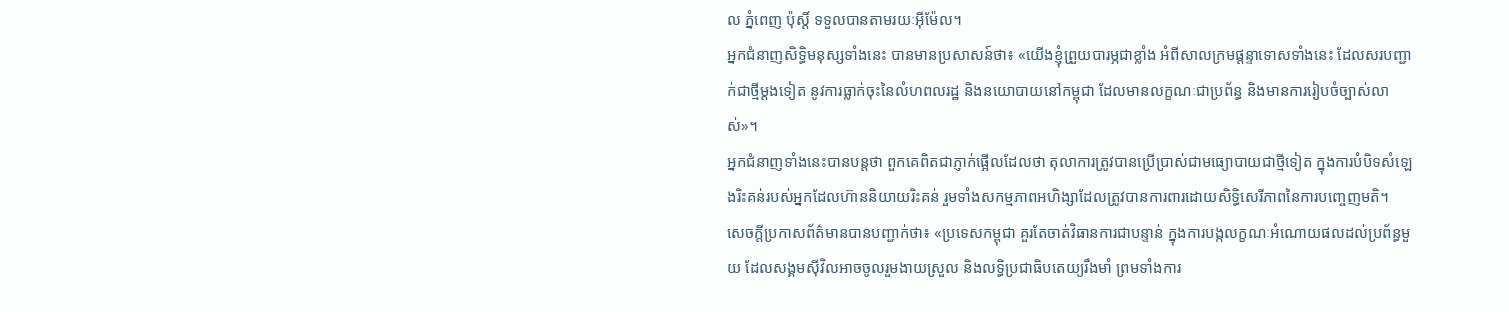ល ភ្នំពេញ ប៉ុស្តិ៍ ទទួលបានតាមរយៈអ៊ីម៉ែល។
អ្នកជំនាញសិទ្ធិមនុស្សទាំងនេះ បានមានប្រសាសន៍ថា៖ «យើងខ្ញុំព្រួយបារម្ភជាខ្លាំង អំពីសាលក្រមផ្តន្ទាទោសទាំងនេះ ដែលសរបញ្ជាក់ជាថ្មីម្តងទៀត នូវការធ្លាក់ចុះនៃលំហពលរដ្ឋ និងនយោបាយនៅកម្ពុជា ដែលមានលក្ខណៈជាប្រព័ន្ធ និងមានការរៀបចំច្បាស់លាស់»។
អ្នកជំនាញទាំងនេះបានបន្តថា ពួកគេពិតជាភ្ញាក់ផ្អើលដែលថា តុលាការត្រូវបានប្រើប្រាស់ជាមធ្យោបាយជាថ្មីទៀត ក្នុងការបំបិទសំឡេងរិះគន់របស់អ្នកដែលហ៊ាននិយាយរិះគន់ រួមទាំងសកម្មភាពអហិង្សាដែលត្រូវបានការពារដោយសិទ្ធិសេរីភាពនៃការបញ្ចេញមតិ។
សេចក្តីប្រកាសព័ត៌មានបានបញ្ជាក់ថា៖ «ប្រទេសកម្ពុជា គួរតែចាត់វិធានការជាបន្ទាន់ ក្នុងការបង្កលក្ខណៈអំណោយផលដល់ប្រព័ន្ធមួយ ដែលសង្គមស៊ីវិលអាចចូលរួមងាយស្រួល និងលទ្ធិប្រជាធិបតេយ្យរឹងមាំ ព្រមទាំងការ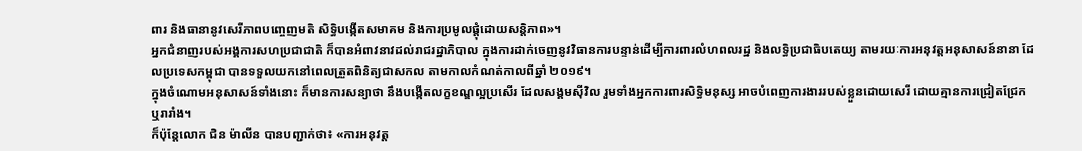ពារ និងធានានូវសេរីភាពបញ្ចេញមតិ សិទ្ធិបង្កើតសមាគម និងការប្រមូលផ្តុំដោយសន្តិភាព»។
អ្នកជំនាញរបស់អង្គការសហប្រជាជាតិ ក៏បានអំពាវនាវដល់រាជរដ្ឋាភិបាល ក្នុងការដាក់ចេញនូវវិធានការបន្ទាន់ដើម្បីការពារលំហពលរដ្ឋ និងលទ្ធិប្រជាធិបតេយ្យ តាមរយៈការអនុវត្តអនុសាសន៍នានា ដែលប្រទេសកម្ពុជា បានទទួលយកនៅពេលត្រួតពិនិត្យជាសកល តាមកាលកំណត់កាលពីឆ្នាំ ២០១៩។
ក្នុងចំណោមអនុសាសន៍ទាំងនោះ ក៏មានការសន្យាថា នឹងបង្កើតលក្ខខណ្ឌល្អប្រសើរ ដែលសង្គមស៊ីវិល រួមទាំងអ្នកការពារសិទ្ធិមនុស្ស អាចបំពេញការងាររបស់ខ្លួនដោយសេរី ដោយគ្មានការជ្រៀតជ្រែក ឬរារាំង។
ក៏ប៉ុន្តែលោក ជិន ម៉ាលីន បានបញ្ជាក់ថា៖ «ការអនុវត្ត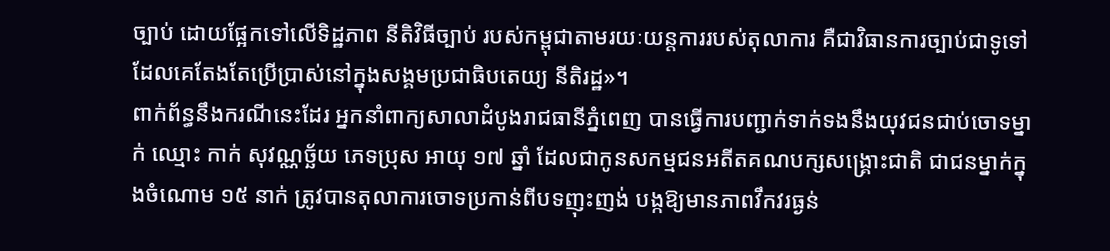ច្បាប់ ដោយផ្អែកទៅលើទិដ្ឋភាព នីតិវិធីច្បាប់ របស់កម្ពុជាតាមរយៈយន្តការរបស់តុលាការ គឺជាវិធានការច្បាប់ជាទូទៅ ដែលគេតែងតែប្រើប្រាស់នៅក្នុងសង្គមប្រជាធិបតេយ្យ នីតិរដ្ឋ»។
ពាក់ព័ន្ធនឹងករណីនេះដែរ អ្នកនាំពាក្យសាលាដំបូងរាជធានីភ្នំពេញ បានធ្វើការបញ្ជាក់ទាក់ទងនឹងយុវជនជាប់ចោទម្នាក់ ឈ្មោះ កាក់ សុវណ្ណច្ឆ័យ ភេទប្រុស អាយុ ១៧ ឆ្នាំ ដែលជាកូនសកម្មជនអតីតគណបក្សសង្គ្រោះជាតិ ជាជនម្នាក់ក្នុងចំណោម ១៥ នាក់ ត្រូវបានតុលាការចោទប្រកាន់ពីបទញុះញង់ បង្កឱ្យមានភាពវឹកវរធ្ងន់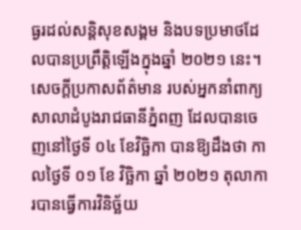ធ្ងរដល់សន្តិសុខសង្គម និងបទប្រមាថដែលបានប្រព្រឹត្តិឡើងក្នុងឆ្នាំ ២០២១ នេះ។
សេចក្តីប្រកាសព័ត៌មាន របស់អ្នកនាំពាក្យសាលាដំបូងរាជធានីភ្នំពញ ដែលបានចេញនៅថ្ងៃទី ០៤ ខែវិច្ឆិកា បានឱ្យដឹងថា កាលថ្ងៃទី ០១ ខែ វិច្ឆិកា ឆ្នាំ ២០២១ តុលាការបានធ្វើការវិនិច្ឆ័យ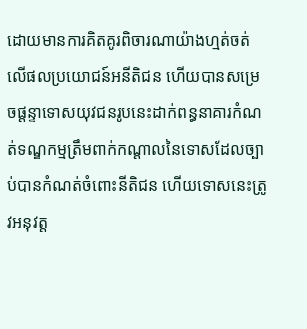ដោយមានការគិតគូរពិចារណាយ៉ាងហ្មត់ចត់ លើផលប្រយោជន៍អនីតិជន ហើយបានសម្រេចផ្តន្ទាទោសយុវជនរូបនេះដាក់ពន្ធនាគារកំណត់ទណ្ឌកម្មត្រឹមពាក់កណ្តាលនៃទោសដែលច្បាប់បានកំណត់ចំពោះនីតិជន ហើយទោសនេះត្រូវអនុវត្ត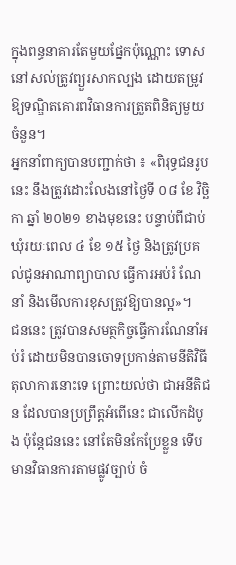ក្នុងពន្ធនាគារតែមួយផ្នែកប៉ុណ្ណោះ ទោសនៅសល់ត្រូវព្យួរសាកល្បង ដោយតម្រូវឱ្យទណ្ឌិតគោរពវិធានការត្រួតពិនិត្យមួយចំនួន។
អ្នកនាំពាក្យបានបញ្ជាក់ថា ៖ «ពិរុទ្ធជនរូបនេះ នឹងត្រូវដោះលែងនៅថ្ងៃទី ០៨ ខែ វិច្ឆិកា ឆ្នាំ ២០២១ ខាងមុខនេះ បន្ទាប់ពីជាប់ឃុំរយៈពេល ៤ ខែ ១៥ ថ្ងៃ និងត្រូវប្រគល់ជូនអាណាព្យាបាល ធ្វើការអប់រំ ណែនាំ និងមើលការខុសត្រូវឱ្យបានល្អ»។
ជននេះ ត្រូវបានសមត្ថកិច្ចធ្វើការណែនាំអប់រំ ដោយមិនបានចោទប្រកាន់តាមនីតិវិធីតុលាការនោះទេ ព្រោះយល់ថា ជាអនីតិជន ដែលបានប្រព្រឹត្តអំពើនេះ ជាលើកដំបូង ប៉ុន្តែជននេះ នៅតែមិនកែប្រែខ្លួន ទើបមានវិធានការតាមផ្លូវច្បាប់ ចំ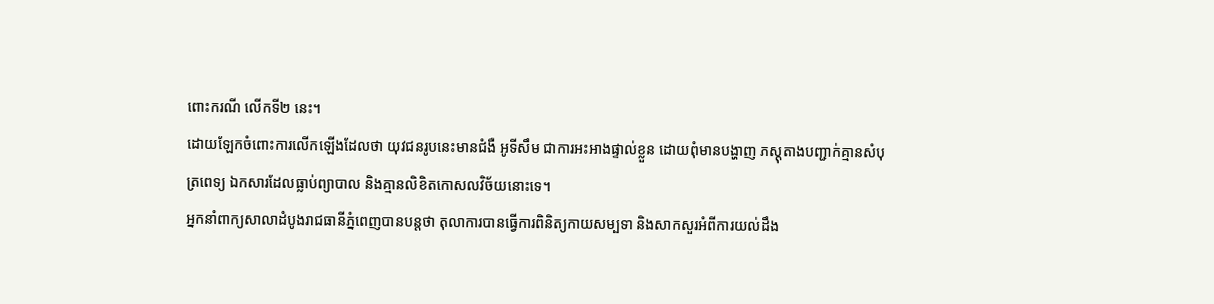ពោះករណី លើកទី២ នេះ។
ដោយឡែកចំពោះការលើកឡើងដែលថា យុវជនរូបនេះមានជំងឺ អូទីសឹម ជាការអះអាងផ្ទាល់ខ្លួន ដោយពុំមានបង្ហាញ ភស្តុតាងបញ្ជាក់គ្មានសំបុត្រពេទ្យ ឯកសារដែលធ្លាប់ព្យាបាល និងគ្មានលិខិតកោសលវិច័យនោះទេ។
អ្នកនាំពាក្យសាលាដំបូងរាជធានីភ្នំពេញបានបន្តថា តុលាការបានធ្វើការពិនិត្យកាយសម្បទា និងសាកសួរអំពីការយល់ដឹង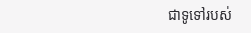ជាទូទៅរបស់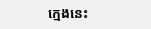ក្មេងនេះ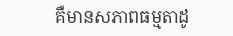គឺមានសភាពធម្មតាដូ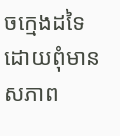ចក្មេងដទៃ ដោយពុំមានសភាព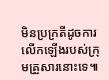មិនប្រក្រតីដូចការលើកឡើងរបស់ក្រុមគ្រួសារនោះទេ៕